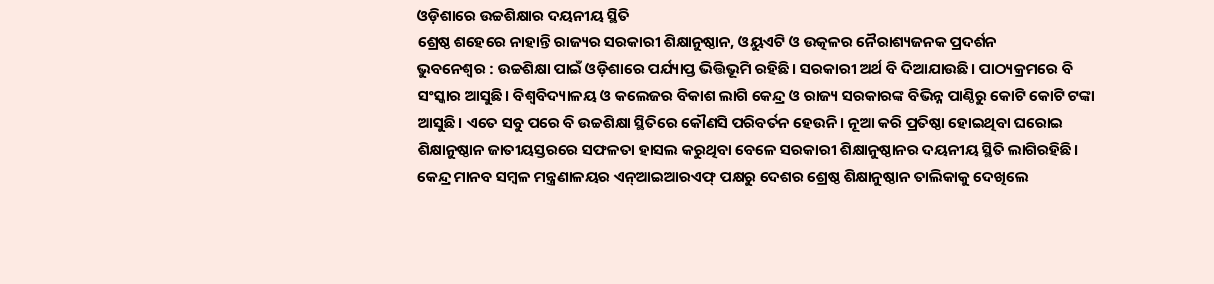ଓଡ଼ିଶାରେ ଉଚ୍ଚଶିକ୍ଷାର ଦୟନୀୟ ସ୍ଥିତି
ଶ୍ରେଷ୍ଠ ଶହେରେ ନାହାନ୍ତି ରାଜ୍ୟର ସରକାରୀ ଶିକ୍ଷାନୁଷ୍ଠାନ, ଓୟୁଏଟି ଓ ଉତ୍କଳର ନୈରାଶ୍ୟଜନକ ପ୍ରଦର୍ଶନ
ଭୁବନେଶ୍ବର : ଉଚ୍ଚଶିକ୍ଷା ପାଇଁ ଓଡ଼ିଶାରେ ପର୍ଯ୍ୟାପ୍ତ ଭିତ୍ତିଭୂମି ରହିଛି। ସରକାରୀ ଅର୍ଥ ବି ଦିଆଯାଉଛି। ପାଠ୍ୟକ୍ରମରେ ବି ସଂସ୍କାର ଆସୁଛି। ବିଶ୍ବବିଦ୍ୟାଳୟ ଓ କଲେଜର ବିକାଶ ଲାଗି କେନ୍ଦ୍ର ଓ ରାଜ୍ୟ ସରକାରଙ୍କ ବିଭିନ୍ନ ପାଣ୍ଠିରୁ କୋଟି କୋଟି ଟଙ୍କା ଆସୁଛି। ଏତେ ସବୁ ପରେ ବି ଉଚ୍ଚଶିକ୍ଷା ସ୍ଥିତିରେ କୌଣସି ପରିବର୍ତନ ହେଉନି। ନୂଆ କରି ପ୍ରତିଷ୍ଠା ହୋଇଥିବା ଘରୋଇ ଶିକ୍ଷାନୁଷ୍ଠାନ ଜାତୀୟସ୍ତରରେ ସଫଳତା ହାସଲ କରୁଥିବା ବେଳେ ସରକାରୀ ଶିକ୍ଷାନୁଷ୍ଠାନର ଦୟନୀୟ ସ୍ଥିତି ଲାଗିରହିଛି। କେନ୍ଦ୍ର ମାନବ ସମ୍ବଳ ମନ୍ତ୍ରଣାଳୟର ଏନ୍ଆଇଆରଏଫ୍ ପକ୍ଷରୁ ଦେଶର ଶ୍ରେଷ୍ଠ ଶିକ୍ଷାନୁଷ୍ଠାନ ତାଲିକାକୁ ଦେଖିଲେ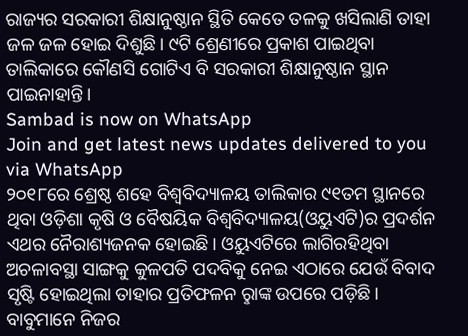ରାଜ୍ୟର ସରକାରୀ ଶିକ୍ଷାନୁଷ୍ଠାନ ସ୍ଥିତି କେତେ ତଳକୁ ଖସିଲାଣି ତାହା ଜଳ ଜଳ ହୋଇ ଦିଶୁଛି। ୯ଟି ଶ୍ରେଣୀରେ ପ୍ରକାଶ ପାଇଥିବା ତାଲିକାରେ କୌଣସି ଗୋଟିଏ ବି ସରକାରୀ ଶିକ୍ଷାନୁଷ୍ଠାନ ସ୍ଥାନ ପାଇନାହାନ୍ତି।
Sambad is now on WhatsApp
Join and get latest news updates delivered to you via WhatsApp
୨୦୧୮ରେ ଶ୍ରେଷ୍ଠ ଶହେ ବିଶ୍ବବିଦ୍ୟାଳୟ ତାଲିକାର ୯୧ତମ ସ୍ଥାନରେ ଥିବା ଓଡ଼ିଶା କୃଷି ଓ ବୈଷୟିକ ବିଶ୍ବବିଦ୍ୟାଳୟ(ଓୟୁଏଟି)ର ପ୍ରଦର୍ଶନ ଏଥର ନୈରାଶ୍ୟଜନକ ହୋଇଛି। ଓୟୁଏଟିରେ ଲାଗିରହିଥିବା ଅଚଳାବସ୍ଥା ସାଙ୍ଗକୁ କୁଳପତି ପଦବିକୁ ନେଇ ଏଠାରେ ଯେଉଁ ବିବାଦ ସୃଷ୍ଟି ହୋଇଥିଲା ତାହାର ପ୍ରତିଫଳନ ରୢାଙ୍କ ଉପରେ ପଡ଼ିଛି। ବାବୁମାନେ ନିଜର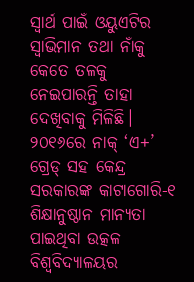ସ୍ବାର୍ଥ ପାଇଁ ଓୟୁଏଟିର ସ୍ବାଭିମାନ ତଥା ନାଁକୁ କେତେ ତଳକୁ ନେଇପାରନ୍ତି ତାହା ଦେଖିବାକୁ ମିଳିଛି।
୨୦୧୬ରେ ନାକ୍ ‘ଏ+’ ଗ୍ରେଡ୍ ସହ କେନ୍ଦ୍ର ସରକାରଙ୍କ କାଟାଗୋରି-୧ ଶିକ୍ଷାନୁଷ୍ଠାନ ମାନ୍ୟତା ପାଇଥିବା ଉତ୍କଳ ବିଶ୍ବବିଦ୍ୟାଳୟର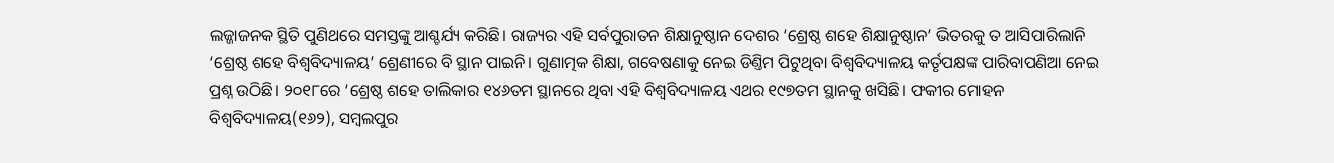ଲଜ୍ଜାଜନକ ସ୍ଥିତି ପୁଣିଥରେ ସମସ୍ତଙ୍କୁ ଆଶ୍ଚର୍ଯ୍ୟ କରିଛି। ରାଜ୍ୟର ଏହି ସର୍ବପୁରାତନ ଶିକ୍ଷାନୁଷ୍ଠାନ ଦେଶର ‘ଶ୍ରେଷ୍ଠ ଶହେ ଶିକ୍ଷାନୁଷ୍ଠାନ’ ଭିତରକୁ ତ ଆସିପାରିଲାନି ‘ଶ୍ରେଷ୍ଠ ଶହେ ବିଶ୍ବବିଦ୍ୟାଳୟ’ ଶ୍ରେଣୀରେ ବି ସ୍ଥାନ ପାଇନି। ଗୁଣାତ୍ମକ ଶିକ୍ଷା, ଗବେଷଣାକୁ ନେଇ ଡିଣ୍ତିମ ପିଟୁଥିବା ବିଶ୍ବବିଦ୍ୟାଳୟ କର୍ତୃପକ୍ଷଙ୍କ ପାରିବାପଣିଆ ନେଇ ପ୍ରଶ୍ନ ଉଠିଛି। ୨୦୧୮ରେ ‘ଶ୍ରେଷ୍ଠ ଶହେ ତାଲିକାର ୧୪୬ତମ ସ୍ଥାନରେ ଥିବା ଏହି ବିଶ୍ବବିଦ୍ୟାଳୟ ଏଥର ୧୯୭ତମ ସ୍ଥାନକୁ ଖସିଛି। ଫକୀର ମୋହନ ବିଶ୍ବବିଦ୍ୟାଳୟ(୧୬୨), ସମ୍ବଲପୁର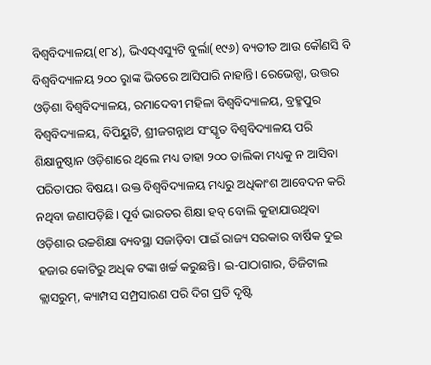ବିଶ୍ବବିଦ୍ୟାଳୟ(୧୮୪), ଭିଏସ୍ଏସ୍ୟୁଟି ବୁର୍ଲା(୧୯୬) ବ୍ୟତୀତ ଆଉ କୌଣସି ବି ବିଶ୍ବବିଦ୍ୟାଳୟ ୨୦୦ ରୢାଙ୍କ ଭିତରେ ଆସିପାରି ନାହାନ୍ତି। ରେଭେନ୍ସା, ଉତ୍ତର ଓଡ଼ିଶା ବିଶ୍ବବିଦ୍ୟାଳୟ, ରମାଦେବୀ ମହିଳା ବିଶ୍ବବିଦ୍ୟାଳୟ, ବ୍ରହ୍ମପୁର ବିଶ୍ବବିଦ୍ୟାଳୟ, ବିପିୟୁଟି, ଶ୍ରୀଜଗନ୍ନାଥ ସଂସ୍କୃତ ବିଶ୍ବବିଦ୍ୟାଳୟ ପରି ଶିକ୍ଷାନୁଷ୍ଠାନ ଓଡ଼ିଶାରେ ଥିଲେ ମଧ୍ୟ ତାହା ୨୦୦ ତାଲିକା ମଧ୍ୟକୁ ନ ଆସିବା ପରିତାପର ବିଷୟ। ଉକ୍ତ ବିଶ୍ବବିଦ୍ୟାଳୟ ମଧ୍ୟରୁ ଅଧିକାଂଶ ଆବେଦନ କରି ନଥିବା ଜଣାପଡ଼ିଛି। ପୂର୍ବ ଭାରତର ଶିକ୍ଷା ହବ୍ ବୋଲି କୁହାଯାଉଥିବା ଓଡ଼ିଶାର ଉଚ୍ଚଶିକ୍ଷା ବ୍ୟବସ୍ଥା ସଜାଡ଼ିବା ପାଇଁ ରାଜ୍ୟ ସରକାର ବାର୍ଷିକ ଦୁଇ ହଜାର କୋଟିରୁ ଅଧିକ ଟଙ୍କା ଖର୍ଚ୍ଚ କରୁଛନ୍ତି। ଇ-ପାଠାଗାର, ଡିଜିଟାଲ କ୍ଲାସରୁମ୍, କ୍ୟାମ୍ପସ ସମ୍ପ୍ରସାରଣ ପରି ଦିଗ ପ୍ରତି ଦୃଷ୍ଟି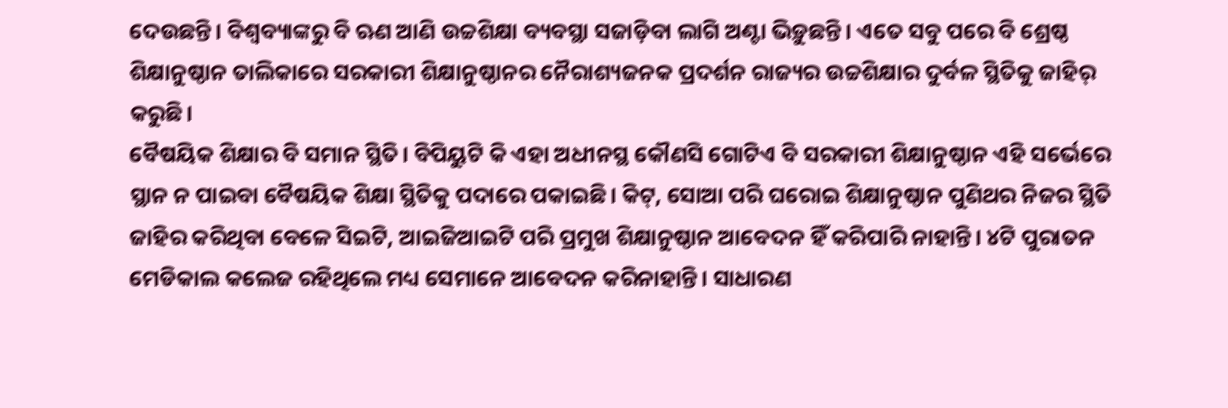ଦେଉଛନ୍ତି। ବିଶ୍ବବ୍ୟାଙ୍କରୁ ବି ଋଣ ଆଣି ଉଚ୍ଚଶିକ୍ଷା ବ୍ୟବସ୍ଥା ସଜାଡ଼ିବା ଲାଗି ଅଣ୍ଟା ଭିଡ଼ୁଛନ୍ତି। ଏତେ ସବୁ ପରେ ବି ଶ୍ରେଷ୍ଠ ଶିକ୍ଷାନୁଷ୍ଠାନ ତାଲିକାରେ ସରକାରୀ ଶିକ୍ଷାନୁଷ୍ଠାନର ନୈରାଶ୍ୟଜନକ ପ୍ରଦର୍ଶନ ରାଜ୍ୟର ଉଚ୍ଚଶିକ୍ଷାର ଦୁର୍ବଳ ସ୍ଥିତିକୁ ଜାହିର୍ କରୁଛି।
ବୈଷୟିକ ଶିକ୍ଷାର ବି ସମାନ ସ୍ଥିତି। ବିପିୟୁଟି କି ଏହା ଅଧୀନସ୍ଥ କୌଣସି ଗୋଟିଏ ବି ସରକାରୀ ଶିକ୍ଷାନୁଷ୍ଠାନ ଏହି ସର୍ଭେରେ ସ୍ଥାନ ନ ପାଇବା ବୈଷୟିକ ଶିକ୍ଷା ସ୍ଥିତିକୁ ପଦାରେ ପକାଇଛି। କିଟ୍, ସୋଆ ପରି ଘରୋଇ ଶିକ୍ଷାନୁଷ୍ଠାନ ପୁଣିଥର ନିଜର ସ୍ଥିତି ଜାହିର କରିଥିବା ବେଳେ ସିଇଟି, ଆଇଜିଆଇଟି ପରି ପ୍ରମୁଖ ଶିକ୍ଷାନୁଷ୍ଠାନ ଆବେଦନ ହିଁ କରିପାରି ନାହାନ୍ତି। ୪ଟି ପୁରାତନ ମେଡିକାଲ କଲେଜ ରହିଥିଲେ ମଧ୍ୟ ସେମାନେ ଆବେଦନ କରିନାହାନ୍ତି। ସାଧାରଣ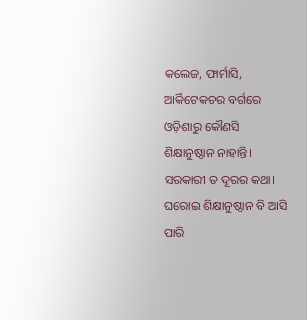କଲେଜ, ଫାର୍ମାସି, ଆର୍କିଟେକଚର ବର୍ଗରେ ଓଡ଼ିଶାରୁ କୌଣସି ଶିକ୍ଷାନୁଷ୍ଠାନ ନାହାନ୍ତି। ସରକାରୀ ତ ଦୂରର କଥା। ଘରୋଇ ଶିକ୍ଷାନୁଷ୍ଠାନ ବି ଆସି ପାରି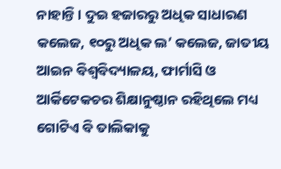ନାହାନ୍ତି। ଦୁଇ ହଜାରରୁ ଅଧିକ ସାଧାରଣ କଲେଜ, ୧୦ରୁ ଅଧିକ ଲ’ କଲେଜ, ଜାତୀୟ ଆଇନ ବିଶ୍ବବିଦ୍ୟାଳୟ, ଫାର୍ମାସି ଓ ଆର୍କିଟେକଚର ଶିକ୍ଷାନୁଷ୍ଠାନ ରହିଥିଲେ ମଧ୍ୟ ଗୋଟିଏ ବି ତାଲିକାକୁ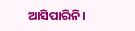ଆସିପାରିନି।